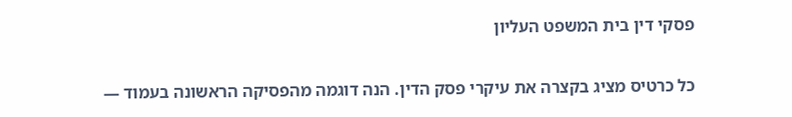פסקי דין בית המשפט העליון

כל כרטיס מציג בקצרה את עיקרי פסק הדין. הנה דוגמה מהפסיקה הראשונה בעמוד —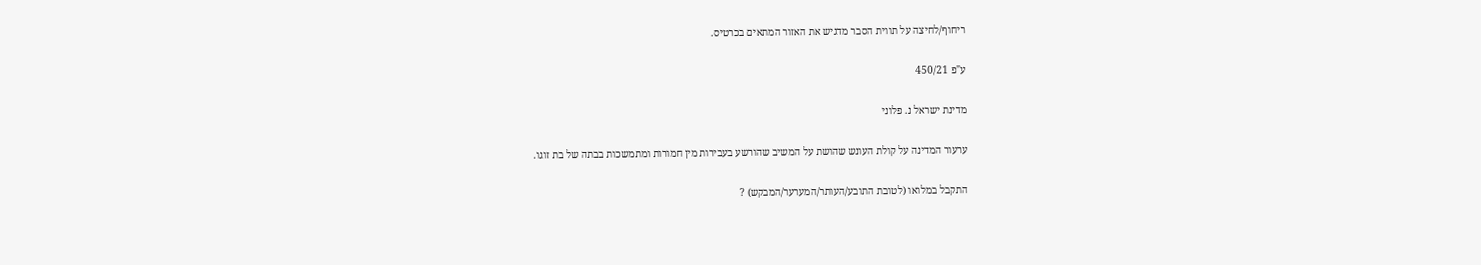ריחוף/לחיצה על תווית הסבר מדגיש את האזור המתאים בכרטיס.

ע"פ 450/21

מדינת ישראל נ. פלוני

ערעור המדינה על קולת העונש שהושת על המשיב שהורשע בעבירות מין חמורות ומתמשכות בבתה של בת זוגו.

התקבל במלואו (לטובת התובע/העותר/המערער/המבקש) ?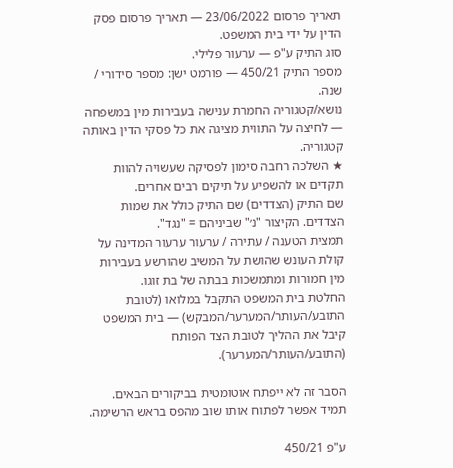תאריך פרסום 23/06/2022 — תאריך פרסום פסק הדין על ידי בית המשפט.
סוג התיק ע"פ — ערעור פלילי.
מספר התיק 450/21 — פורמט ישן: מספר סידורי / שנה.
נושא/קטגוריה החמרת ענישה בעבירות מין במשפחה — לחיצה על התווית מציגה את כל פסקי הדין באותה קטגוריה.
★ השלכה רחבה סימון לפסיקה שעשויה להוות תקדים או להשפיע על תיקים רבים אחרים.
שם התיק (הצדדים) שם התיק כולל את שמות הצדדים. הקיצור "נ׳" שביניהם = "נגד".
תמצית הטענה / עתירה / ערעור ערעור המדינה על קולת העונש שהושת על המשיב שהורשע בעבירות מין חמורות ומתמשכות בבתה של בת זוגו.
החלטת בית המשפט התקבל במלואו (לטובת התובע/העותר/המערער/המבקש) — בית המשפט קיבל את ההליך לטובת הצד הפותח (התובע/העותר/המערער).

הסבר זה לא ייפתח אוטומטית בביקורים הבאים. תמיד אפשר לפתוח אותו שוב מהפס בראש הרשימה.

ע"פ 450/21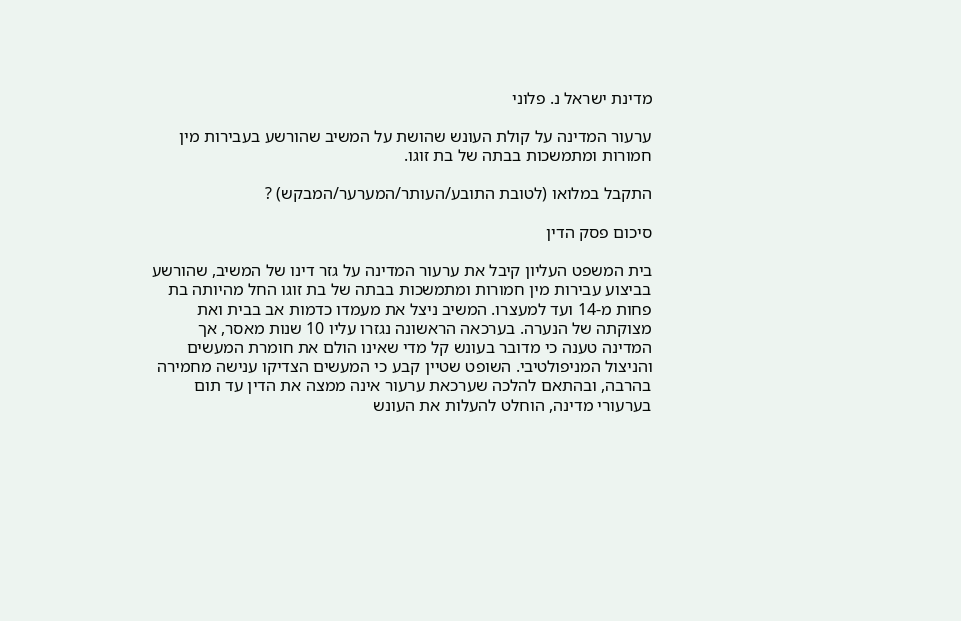מדינת ישראל נ. פלוני

ערעור המדינה על קולת העונש שהושת על המשיב שהורשע בעבירות מין חמורות ומתמשכות בבתה של בת זוגו.

התקבל במלואו (לטובת התובע/העותר/המערער/המבקש) ?

סיכום פסק הדין

בית המשפט העליון קיבל את ערעור המדינה על גזר דינו של המשיב, שהורשע בביצוע עבירות מין חמורות ומתמשכות בבתה של בת זוגו החל מהיותה בת פחות מ-14 ועד למעצרו. המשיב ניצל את מעמדו כדמות אב בבית ואת מצוקתה של הנערה. בערכאה הראשונה נגזרו עליו 10 שנות מאסר, אך המדינה טענה כי מדובר בעונש קל מדי שאינו הולם את חומרת המעשים והניצול המניפולטיבי. השופט שטיין קבע כי המעשים הצדיקו ענישה מחמירה בהרבה, ובהתאם להלכה שערכאת ערעור אינה ממצה את הדין עד תום בערעורי מדינה, הוחלט להעלות את העונש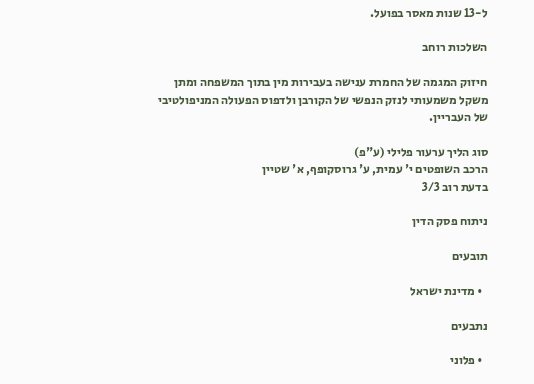ל-13 שנות מאסר בפועל.

השלכות רוחב

חיזוק המגמה של החמרת ענישה בעבירות מין בתוך המשפחה ומתן משקל משמעותי לנזק הנפשי של הקורבן ולדפוס הפעולה המניפולטיבי של העבריין.

סוג הליך ערעור פלילי (ע"פ)
הרכב השופטים י' עמית, ע' גרוסקופף, א' שטיין
בדעת רוב 3/3

ניתוח פסק הדין

תובעים

  • מדינת ישראל

נתבעים

  • פלוני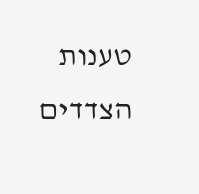טענות הצדדים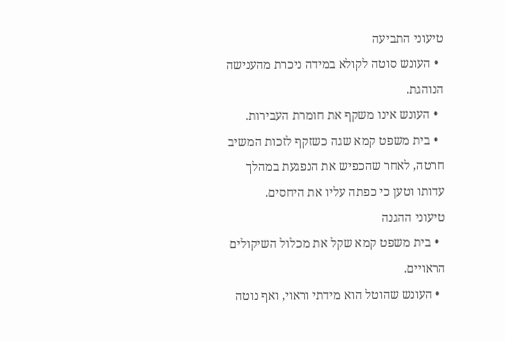טיעוני התביעה
  • העונש סוטה לקולא במידה ניכרת מהענישה הנוהגת.
  • העונש אינו משקף את חומרת העבירות.
  • בית משפט קמא שגה כשזקף לזכות המשיב חרטה, לאחר שהכפיש את הנפגעת במהלך עדותו וטען כי כפתה עליו את היחסים.
טיעוני ההגנה
  • בית משפט קמא שקל את מכלול השיקולים הראויים.
  • העונש שהוטל הוא מידתי וראוי, ואף נוטה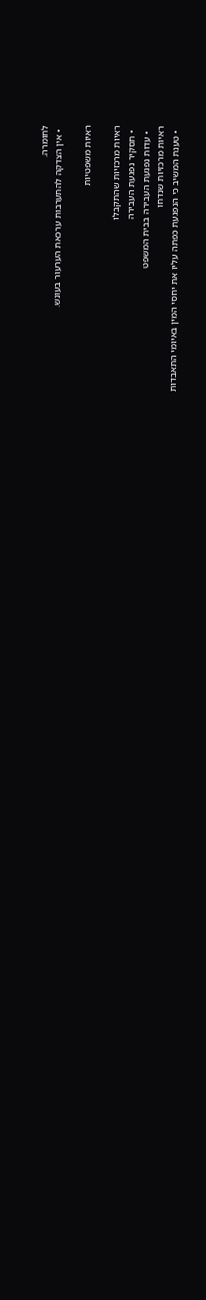לחומרה.
  • אין הצדקה להתערבות ערכאת הערעור בעונש.

ראיות משפטיות

ראיות מרכזיות שהתקבלו
  • תסקיר נפגעת העבירה
  • עדות נפגעת העבירה בבית המשפט
ראיות מרכזיות שנדחו
  • טענת המשיב כי הנפגעת כפתה עליו את יחסי המין באיומי התאבדות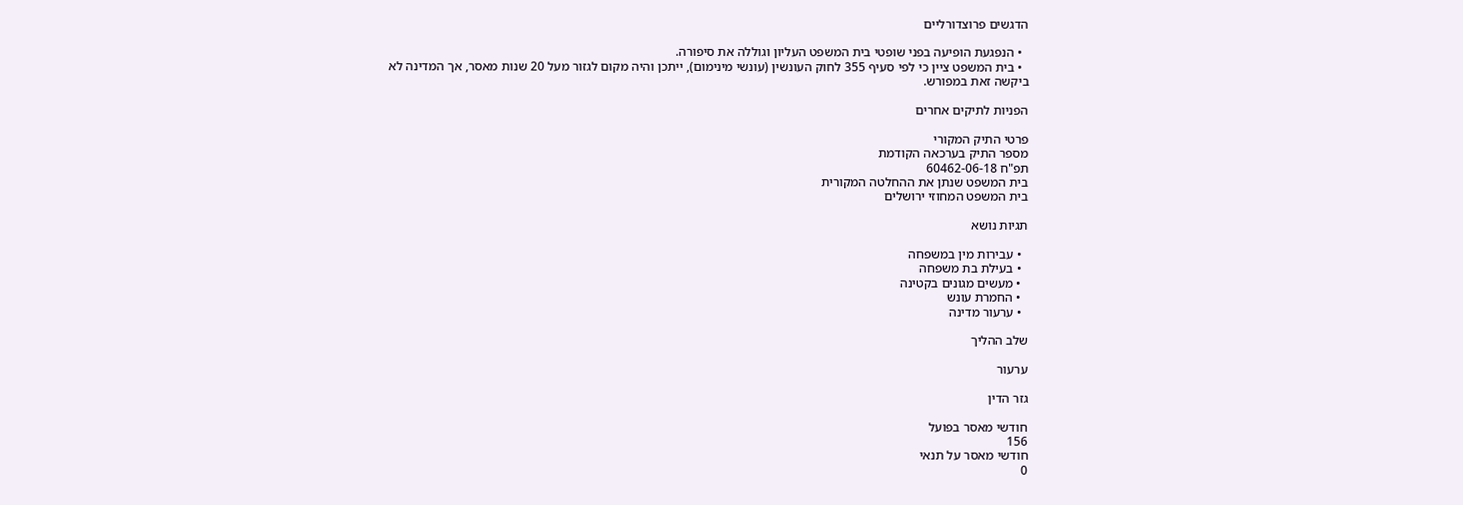הדגשים פרוצדורליים

  • הנפגעת הופיעה בפני שופטי בית המשפט העליון וגוללה את סיפורה.
  • בית המשפט ציין כי לפי סעיף 355 לחוק העונשין (עונשי מינימום), ייתכן והיה מקום לגזור מעל 20 שנות מאסר, אך המדינה לא ביקשה זאת במפורש.

הפניות לתיקים אחרים

פרטי התיק המקורי
מספר התיק בערכאה הקודמת
תפ"ח 60462-06-18
בית המשפט שנתן את ההחלטה המקורית
בית המשפט המחוזי ירושלים

תגיות נושא

  • עבירות מין במשפחה
  • בעילת בת משפחה
  • מעשים מגונים בקטינה
  • החמרת עונש
  • ערעור מדינה

שלב ההליך

ערעור

גזר הדין

חודשי מאסר בפועל
156
חודשי מאסר על תנאי
0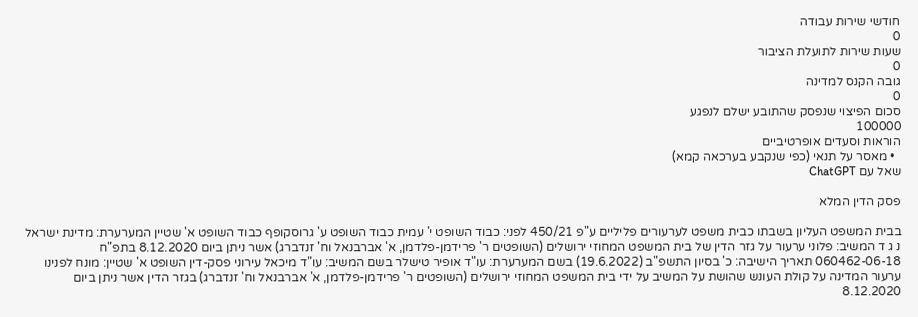חודשי שירות עבודה
0
שעות שירות לתועלת הציבור
0
גובה הקנס למדינה
0
סכום הפיצוי שנפסק שהתובע ישלם לנפגע
100000
הוראות וסעדים אופרטיביים
  • מאסר על תנאי (כפי שנקבע בערכאה קמא)
שאל עם ChatGPT

פסק הדין המלא

בבית המשפט העליון בשבתו כבית משפט לערעורים פליליים ע"פ 450/21 לפני: כבוד השופט י' עמית כבוד השופט ע' גרוסקופף כבוד השופט א' שטיין המערערת: מדינת ישראל נ ג ד המשיב: פלוני ערעור על גזר הדין של בית המשפט המחוזי ירושלים (השופטים ר' פרידמן-פלדמן, א' אברבנאל וח' זנדברג) אשר ניתן ביום 8.12.2020 בתפ"ח 060462-06-18 תאריך הישיבה: כ' בסיון התשפ"ב (19.6.2022) בשם המערערת: עו"ד אופיר טישלר בשם המשיב: עו"ד מיכאל עירוני פסק-דין השופט א' שטיין: מונח לפנינו ערעור המדינה על קולת העונש שהושת על המשיב על ידי בית המשפט המחוזי ירושלים (השופטים ר' פרידמן-פלדמן, א' אברבנאל וח' זנדברג) בגזר הדין אשר ניתן ביום 8.12.2020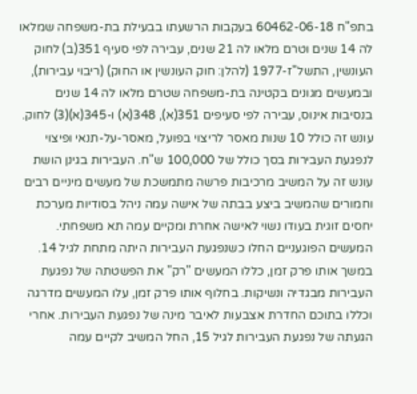בתפ"ח 60462-06-18 בעקבות הרשעתו בבעילת בת-משפחה שמלאו לה 14 שנים וטרם מלאו לה 21 שנים, עבירה לפי סעיף 351(ב) לחוק העונשין, התשל"ז-1977 (להלן: חוק העונשין או החוק) (ריבוי עבירות), ובמעשים מגונים בקטינה בת-משפחה שטרם מלאו לה 14 שנים בנסיבות אינוס, עבירה לפי סעיפים 351(א), 348(א) ו-345(א)(3) לחוק. עונש זה כולל 10 שנות מאסר לריצוי בפועל, מאסר-על-תנאי ופיצוי לנפגעת העבירות בסך כולל של 100,000 ש"ח. העבירות בגינן הושת עונש זה על המשיב מרכיבות פרשה מתמשכת של מעשים מיניים רבים וחמורים שהמשיב ביצע בבתה של אישה עמה ניהל בסודיות מערכת יחסים זוגית בעודו נשוי לאישה אחרת ומקיים עמה תא משפחתי. המעשים הפוגעניים החלו כשנפגעת העבירות היתה מתחת לגיל 14. במשך אותו פרק זמן, כללו המעשים "רק" את הפשטתה של נפגעת העבירות מבגדיה ונשיקות. בחלוף אותו פרק זמן, עלו המעשים מדרגה וכללו בתוכם החדרת אצבעות לאיבר מינה של נפגעת העבירות. אחרי הגעתה של נפגעת העבירות לגיל 15, החל המשיב לקיים עמה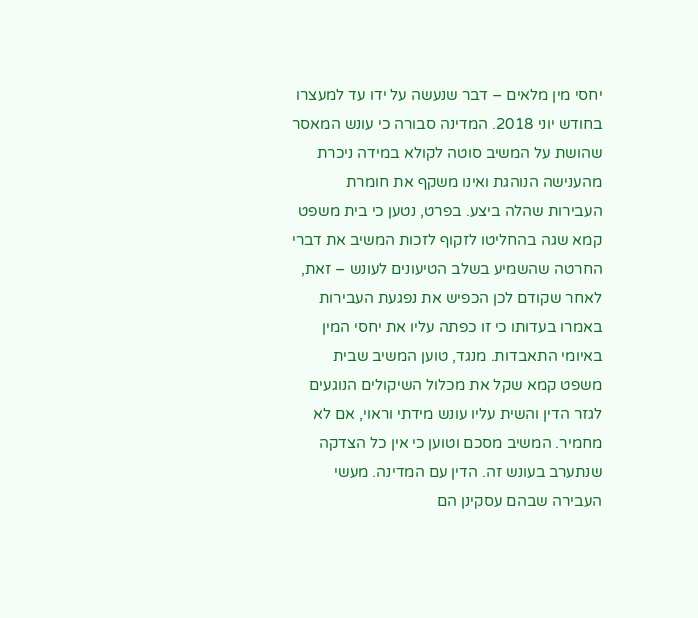יחסי מין מלאים – דבר שנעשה על ידו עד למעצרו בחודש יוני 2018. המדינה סבורה כי עונש המאסר שהושת על המשיב סוטה לקולא במידה ניכרת מהענישה הנוהגת ואינו משקף את חומרת העבירות שהלה ביצע. בפרט, נטען כי בית משפט קמא שגה בהחליטו לזקוף לזכות המשיב את דברי החרטה שהשמיע בשלב הטיעונים לעונש – זאת, לאחר שקודם לכן הכפיש את נפגעת העבירות באמרו בעדותו כי זו כפתה עליו את יחסי המין באיומי התאבדות. מנגד, טוען המשיב שבית משפט קמא שקל את מכלול השיקולים הנוגעים לגזר הדין והשית עליו עונש מידתי וראוי, אם לא מחמיר. המשיב מסכם וטוען כי אין כל הצדקה שנתערב בעונש זה. הדין עם המדינה. מעשי העבירה שבהם עסקינן הם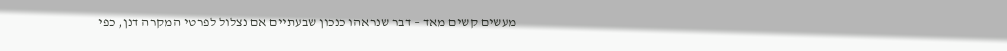מעשים קשים מאד – דבר שנראהו כנכון שבעתיים אם נצלול לפרטי המקרה דנן, כפי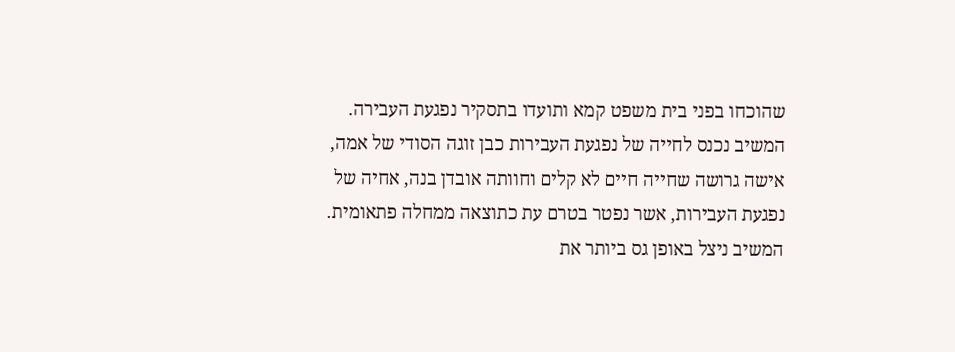שהוכחו בפני בית משפט קמא ותועדו בתסקיר נפגעת העבירה. המשיב נכנס לחייה של נפגעת העבירות כבן זוגה הסודי של אמה, אישה גרושה שחייה חיים לא קלים וחוותה אובדן בנה, אחיה של נפגעת העבירות, אשר נפטר בטרם עת כתוצאה ממחלה פתאומית. המשיב ניצל באופן גס ביותר את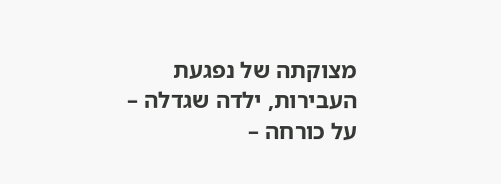מצוקתה של נפגעת העבירות, ילדה שגדלה – על כורחה –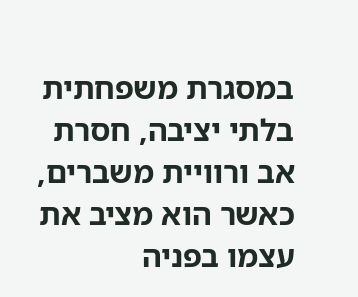במסגרת משפחתית בלתי יציבה, חסרת אב ורוויית משברים, כאשר הוא מציב את עצמו בפניה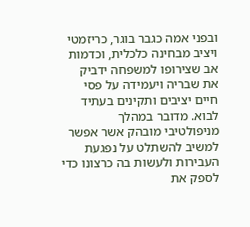ובפני אמה כגבר בוגר, כריזמטי ויציב מבחינה כלכלית, וכדמות אב שצירופו למשפחה ידביק את שבריה ויעמידה על פסי חיים יציבים ותקינים בעתיד לבוא. מדובר במהלך מניפולטיבי מובהק אשר אפשר למשיב להשתלט על נפגעת העבירות ולעשות בה כרצונו כדי לספק את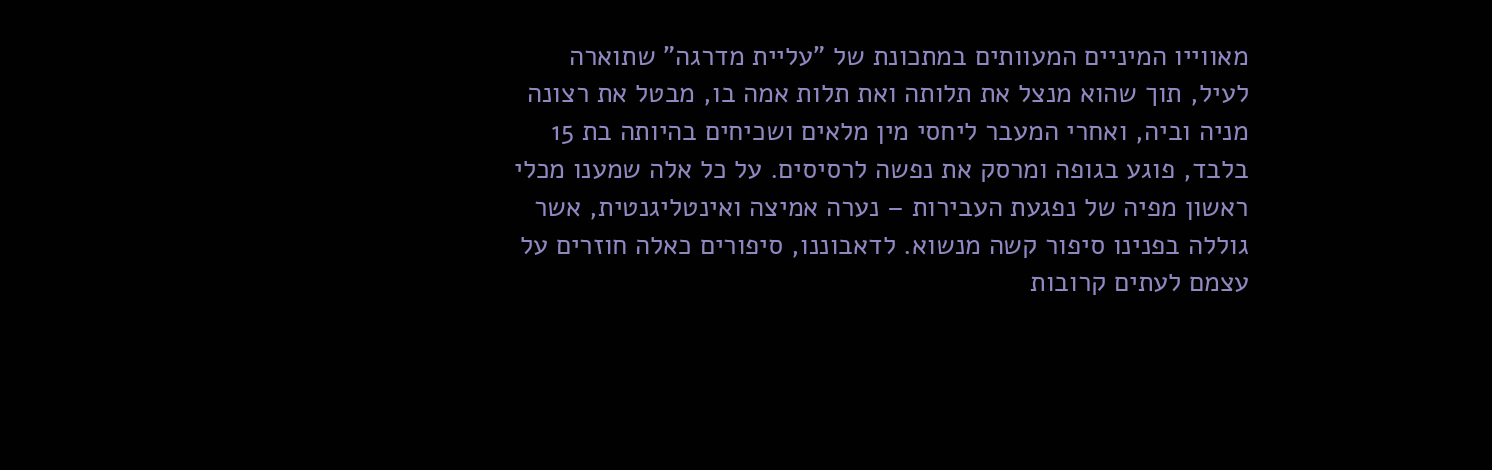מאווייו המיניים המעוותים במתכונת של "עליית מדרגה" שתוארה לעיל, תוך שהוא מנצל את תלותה ואת תלות אמה בו, מבטל את רצונה מניה וביה, ואחרי המעבר ליחסי מין מלאים ושכיחים בהיותה בת 15 בלבד, פוגע בגופה ומרסק את נפשה לרסיסים. על כל אלה שמענו מכלי ראשון מפיה של נפגעת העבירות – נערה אמיצה ואינטליגנטית, אשר גוללה בפנינו סיפור קשה מנשוא. לדאבוננו, סיפורים כאלה חוזרים על עצמם לעתים קרובות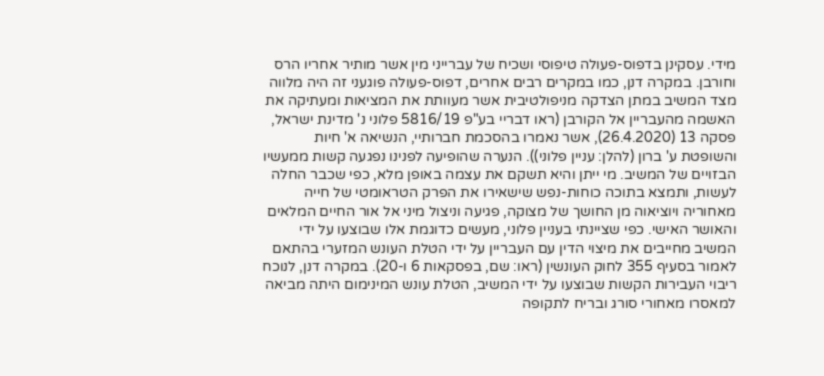מידי. עסקינן בדפוס-פעולה טיפוסי ושכיח של עברייני מין אשר מותיר אחריו הרס וחורבן. במקרה דנן, כמו במקרים רבים אחרים, דפוס-פעולה פוגעני זה היה מלווה מצד המשיב במתן הצדקה מניפולטיבית אשר מעוותת את המציאות ומעתיקה את האשמה מהעבריין אל הקורבן (ראו דבריי בע"פ 5816/19 פלוני נ' מדינת ישראל, פסקה 13 (26.4.2020), אשר נאמרו בהסכמת חברותיי, הנשיאה א' חיות והשופטת ע' ברון (להלן: עניין פלוני)). הנערה שהופיעה לפנינו נפגעה קשות ממעשיו הבזויים של המשיב. מי ייתן והיא תשקם את עצמה באופן מלא, כפי שכבר החלה לעשות, ותמצא בתוכה כוחות-נפש שישאירו את הפרק הטראומטי של חייה מאחוריה ויוציאוה מן החושך של מצוקה, פגיעה וניצול מיני אל אור החיים המלאים והאושר האישי. כפי שציינתי בעניין פלוני, מעשים כדוגמת אלו שבוצעו על ידי המשיב מחייבים את מיצוי הדין עם העבריין על ידי הטלת העונש המזערי בהתאם לאמור בסעיף 355 לחוק העונשין (ראו: שם, בפסקאות 6 ו-20). במקרה דנן, לנוכח ריבוי העבירות הקשות שבוצעו על ידי המשיב, הטלת עונש המינימום היתה מביאה למאסרו מאחורי סורג ובריח לתקופה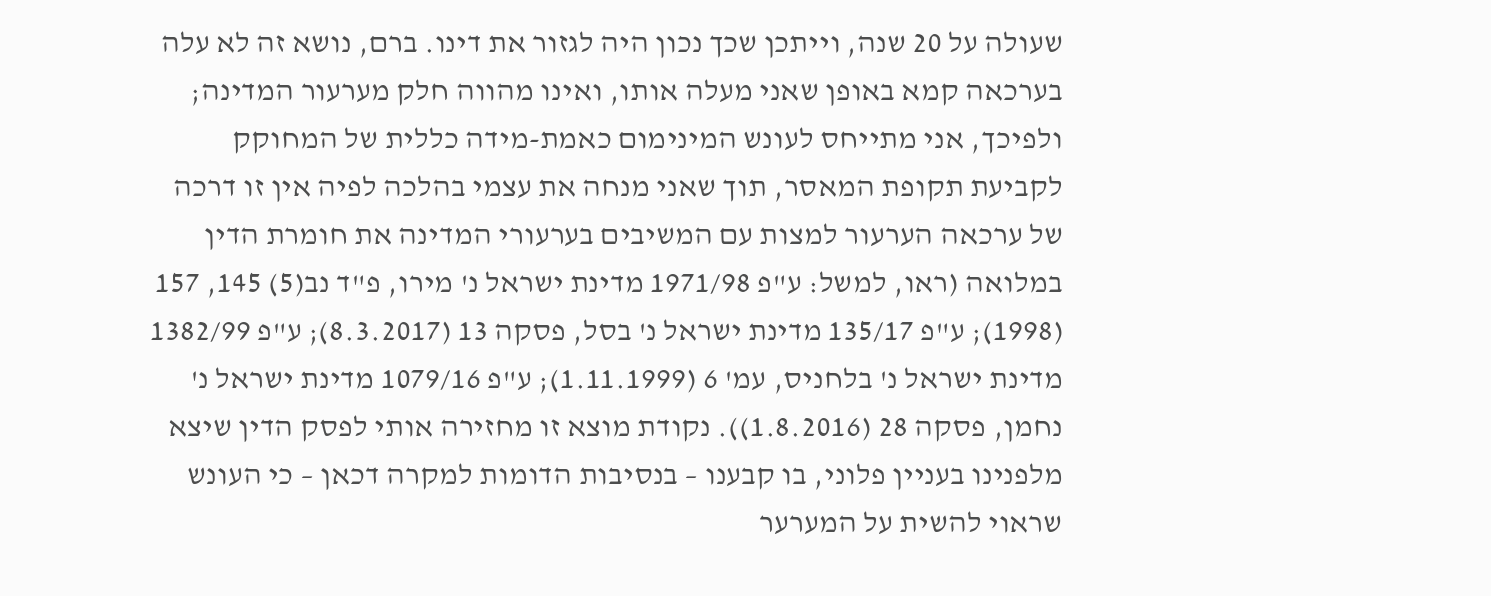שעולה על 20 שנה, וייתכן שכך נכון היה לגזור את דינו. ברם, נושא זה לא עלה בערכאה קמא באופן שאני מעלה אותו, ואינו מהווה חלק מערעור המדינה; ולפיכך, אני מתייחס לעונש המינימום כאמת-מידה כללית של המחוקק לקביעת תקופת המאסר, תוך שאני מנחה את עצמי בהלכה לפיה אין זו דרכה של ערכאה הערעור למצות עם המשיבים בערעורי המדינה את חומרת הדין במלואה (ראו, למשל: ע"פ 1971/98 מדינת ישראל נ' מירו, פ"ד נב(5) 145, 157 (1998); ע"פ 135/17 מדינת ישראל נ' בסל, פסקה 13 (8.3.2017); ע"פ 1382/99 מדינת ישראל נ' בלחניס, עמ' 6 (1.11.1999); ע"פ 1079/16 מדינת ישראל נ' נחמן, פסקה 28 (1.8.2016)). נקודת מוצא זו מחזירה אותי לפסק הדין שיצא מלפנינו בעניין פלוני, בו קבענו – בנסיבות הדומות למקרה דכאן – כי העונש שראוי להשית על המערער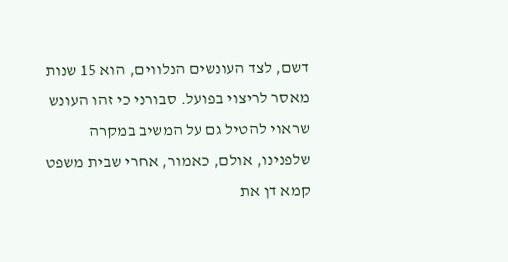דשם, לצד העונשים הנלווים, הוא 15 שנות מאסר לריצוי בפועל. סבורני כי זהו העונש שראוי להטיל גם על המשיב במקרה שלפנינו, אולם, כאמור, אחרי שבית משפט קמא דן את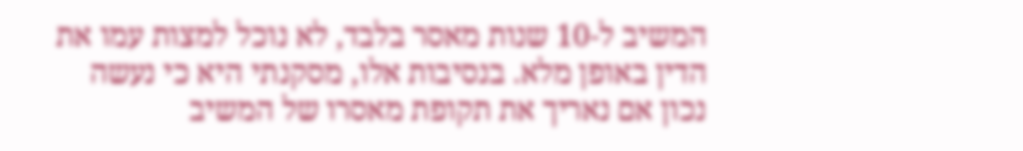המשיב ל-10 שנות מאסר בלבד, לא נוכל למצות עמו את הדין באופן מלא. בנסיבות אלו, מסקנתי היא כי נעשה נכון אם נאריך את תקופת מאסרו של המשיב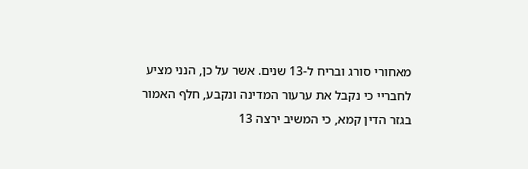מאחורי סורג ובריח ל-13 שנים. אשר על כן, הנני מציע לחבריי כי נקבל את ערעור המדינה ונקבע, חלף האמור בגזר הדין קמא, כי המשיב ירצה 13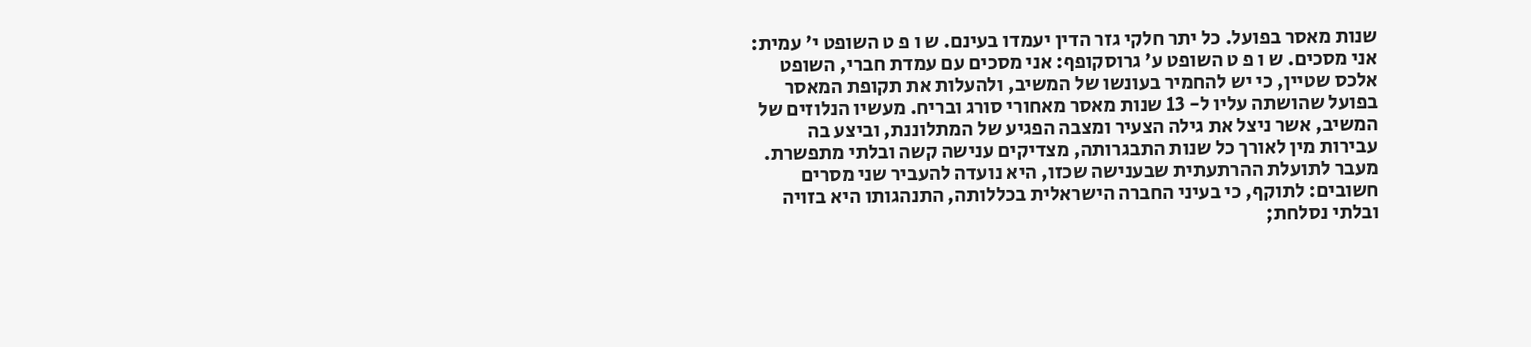שנות מאסר בפועל. כל יתר חלקי גזר הדין יעמדו בעינם. ש ו פ ט השופט י' עמית: אני מסכים. ש ו פ ט השופט ע' גרוסקופף: אני מסכים עם עמדת חברי, השופט אלכס שטיין, כי יש להחמיר בעונשו של המשיב, ולהעלות את תקופת המאסר בפועל שהושתה עליו ל- 13 שנות מאסר מאחורי סורג ובריח. מעשיו הנלוזים של המשיב, אשר ניצל את גילה הצעיר ומצבה הפגיע של המתלוננת, וביצע בה עבירות מין לאורך כל שנות התבגרותה, מצדיקים ענישה קשה ובלתי מתפשרת. מעבר לתועלת ההרתעתית שבענישה שכזו, היא נועדה להעביר שני מסרים חשובים: לתוקף, כי בעיני החברה הישראלית בכללותה, התנהגותו היא בזויה ובלתי נסלחת;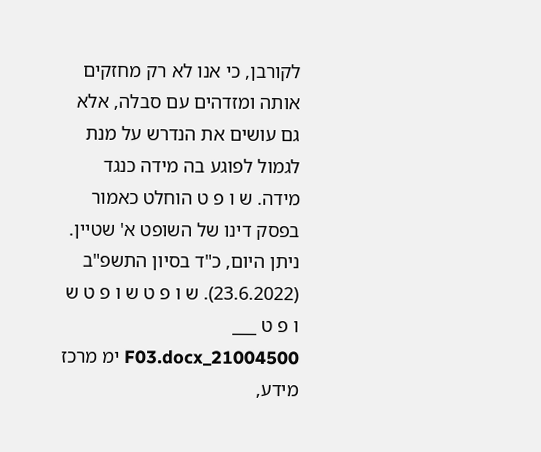לקורבן, כי אנו לא רק מחזקים אותה ומזדהים עם סבלה, אלא גם עושים את הנדרש על מנת לגמול לפוגע בה מידה כנגד מידה. ש ו פ ט הוחלט כאמור בפסק דינו של השופט א' שטיין. ניתן היום, כ"ד בסיון התשפ"ב (23.6.2022). ש ו פ ט ש ו פ ט ש ו פ ט ___ 21004500_F03.docx ימ מרכז מידע,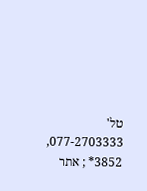טל' 077-2703333, 3852* ; אתר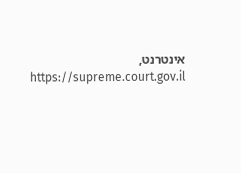אינטרנט, https://supreme.court.gov.il